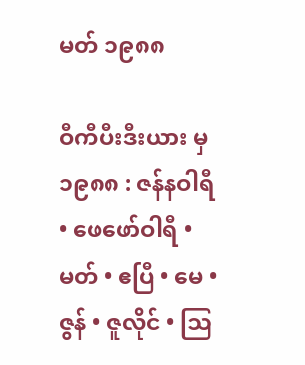မတ် ၁၉၈၈

ဝီကီပီးဒီးယား မှ
၁၉၈၈ : ဇန်နဝါရီ • ဖေဖော်ဝါရီ • မတ် • ဧပြီ • မေ • ဇွန် • ဇူလိုင် • ဩ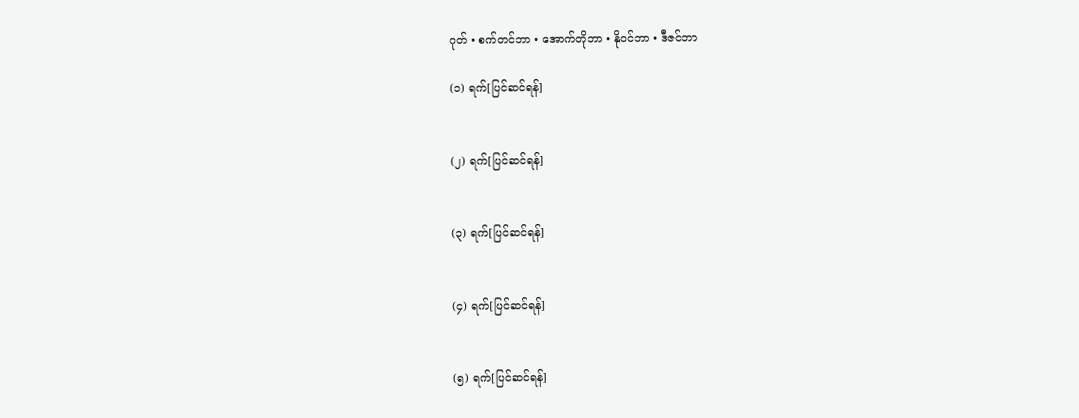ဂုတ် • စက်တင်ဘာ • အောက်တိုဘာ • နိုဝင်ဘာ • ဒီဇင်ဘာ

(၁) ရက်[ပြင်ဆင်ရန်]


(၂) ရက်[ပြင်ဆင်ရန်]


(၃) ရက်[ပြင်ဆင်ရန်]


(၄) ရက်[ပြင်ဆင်ရန်]


(၅) ရက်[ပြင်ဆင်ရန်]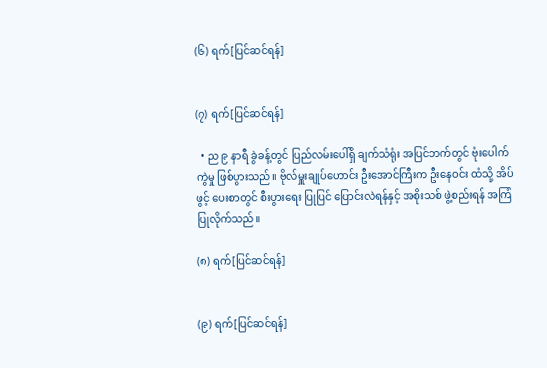(၆) ရက်[ပြင်ဆင်ရန်]


(၇) ရက်[ပြင်ဆင်ရန်]

  • ည ၉ နာရီ ခွဲခန့်တွင် ပြည်လမ်းပေါ်ရှိ ချက်သံရုံး အပြင်ဘက်တွင် ဗုံးပေါက်ကွဲမှု ဖြစ်ပွားသည်။ ဗိုလ်မှူးချုပ်ဟောင်း ဦးအောင်ကြီးက ဦးနေဝင်း ထံသို့ အိပ်ဖွင့် ပေးစာတွင် စီးပွားရေး ပြုပြင် ပြောင်းလဲရန်နှင့် အစိုးသစ် ဖွဲ့စည်းရန် အကြံ ပြုလိုက်သည်။

(၈) ရက်[ပြင်ဆင်ရန်]


(၉) ရက်[ပြင်ဆင်ရန်]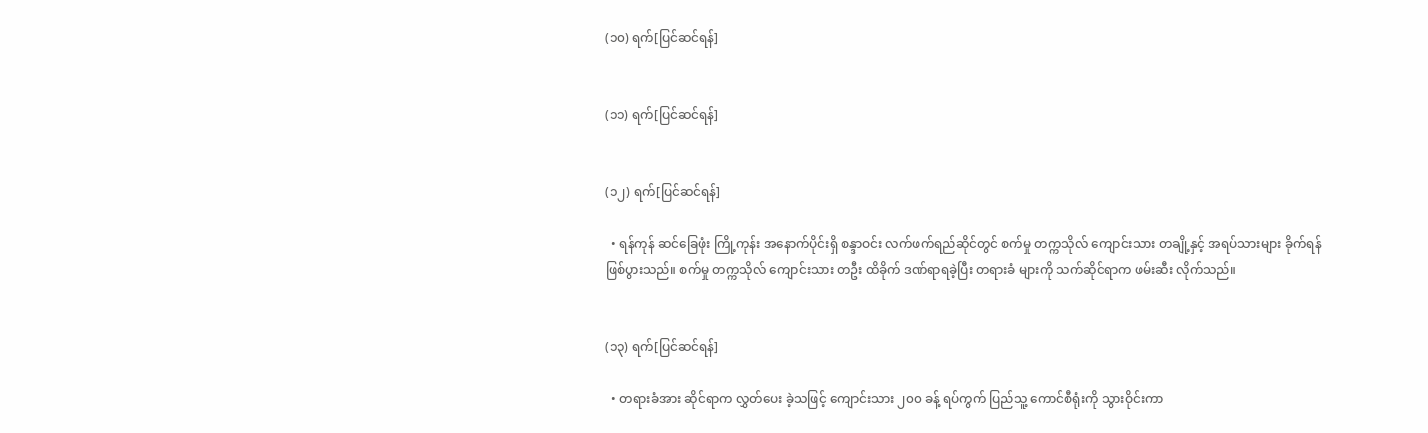(၁၀) ရက်[ပြင်ဆင်ရန်]


(၁၁) ရက်[ပြင်ဆင်ရန်]


(၁၂) ရက်[ပြင်ဆင်ရန်]

  • ရန်ကုန် ဆင်ခြေဖုံး ကြို့ကုန်း အနောက်ပိုင်းရှိ စန္ဒာဝင်း လက်ဖက်ရည်ဆိုင်တွင် စက်မှု တက္ကသိုလ် ကျောင်းသား တချို့နှင့် အရပ်သားများ ခိုက်ရန် ဖြစ်ပွားသည်။ စက်မှု တက္ကသိုလ် ကျောင်းသား တဦး ထိခိုက် ဒဏ်ရာရခဲ့ပြီး တရားခံ များကို သက်ဆိုင်ရာက ဖမ်းဆီး လိုက်သည်။


(၁၃) ရက်[ပြင်ဆင်ရန်]

  • တရားခံအား ဆိုင်ရာက လွှတ်ပေး ခဲ့သဖြင့် ကျောင်းသား ၂၀၀ ခန့် ရပ်ကွက် ပြည်သူ့ ကောင်စီရုံးကို သွားဝိုင်းကာ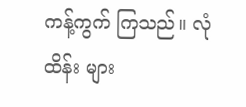ကန့်ကွက် ကြသည်။ လုံထိန်း များ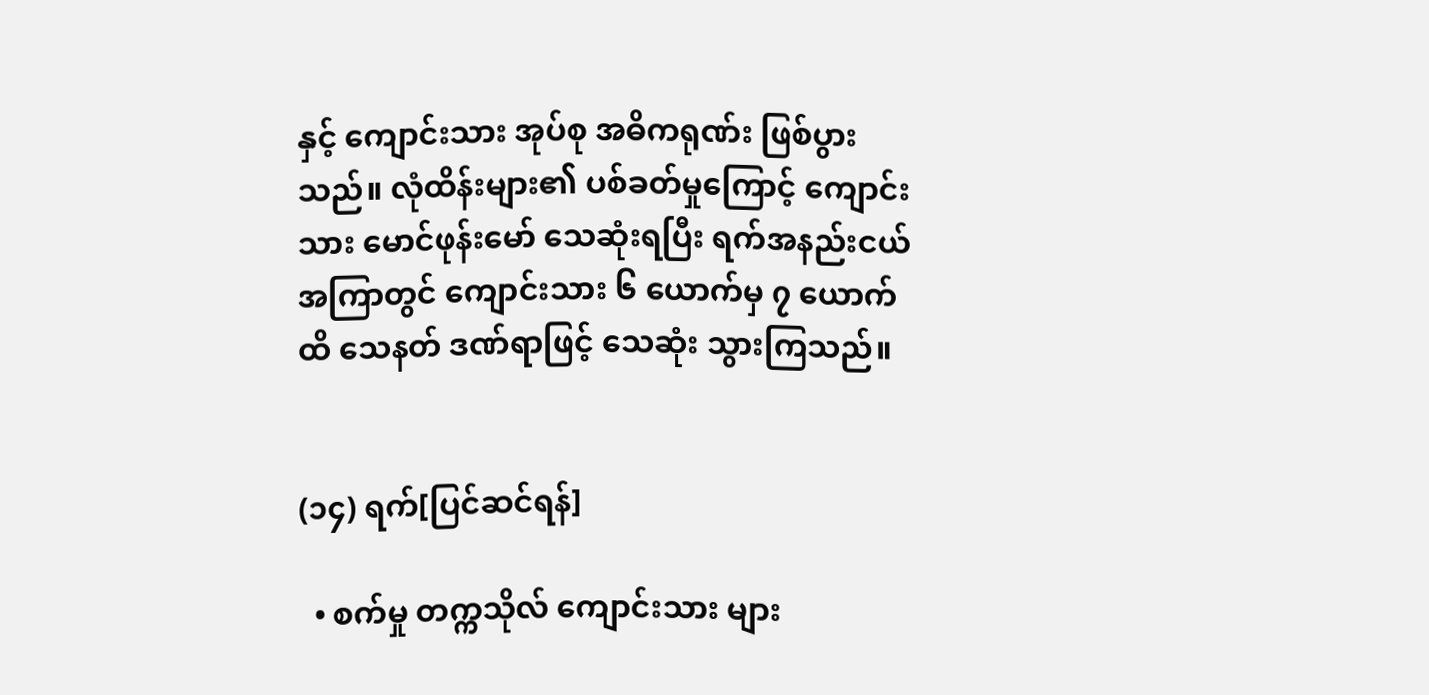နှင့် ကျောင်းသား အုပ်စု အဓိကရုဏ်း ဖြစ်ပွားသည်။ လုံထိန်းများ၏ ပစ်ခတ်မှုကြောင့် ကျောင်းသား မောင်ဖုန်းမော် သေဆုံးရပြီး ရက်အနည်းငယ် အကြာတွင် ကျောင်းသား ၆ ယောက်မှ ၇ ယောက်ထိ သေနတ် ဒဏ်ရာဖြင့် သေဆုံး သွားကြသည်။


(၁၄) ရက်[ပြင်ဆင်ရန်]

  • စက်မှု တက္ကသိုလ် ကျောင်းသား များ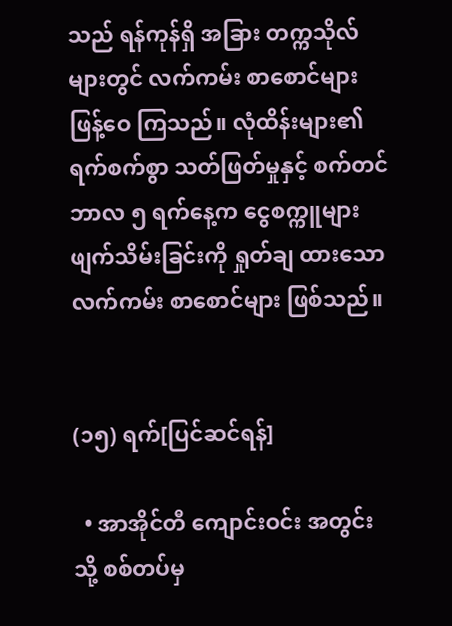သည် ရန်ကုန်ရှိ အခြား တက္ကသိုလ် များတွင် လက်ကမ်း စာစောင်များ ဖြန့်ဝေ ကြသည်။ လုံထိန်းများ၏ ရက်စက်စွာ သတ်ဖြတ်မှုနှင့် စက်တင်ဘာလ ၅ ရက်နေ့က ငွေစက္ကူများ ဖျက်သိမ်းခြင်းကို ရှုတ်ချ ထားသော လက်ကမ်း စာစောင်များ ဖြစ်သည်။


(၁၅) ရက်[ပြင်ဆင်ရန်]

  • အာအိုင်တီ ကျောင်းဝင်း အတွင်းသို့ စစ်တပ်မှ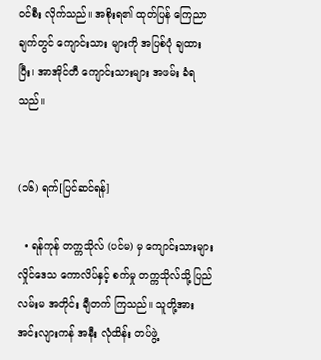ဝင်စီး လိုက်သည်။ အစိုးရ၏ ထုတ်ပြန် ကြေညာချက်တွင် ကျောင်းသား များကို အပြစ်ပုံ ချထားပြီး၊ အာအိုင်တီ ကျောင်းသားများ အဖမ်း ခံရသည်။


(၁၆) ရက်[ပြင်ဆင်ရန်]

  • ရန်ကုန် တက္ကသိုလ် (ပင်မ) မှ ကျောင်းသားများ လှိုင်ဒေသ ကောလိပ်နှင့် စက်မှု တက္ကသိုလ်သို့ ပြည်လမ်းမ အတိုင်း ချီတက် ကြသည်။ သူတို့အား အင်းလျားကန် အနီး လုံထိန်း တပ်ဖွဲ့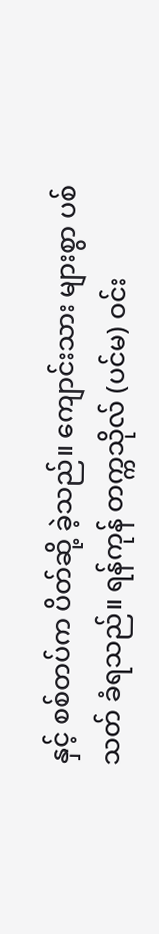နှင့် စစ်တပ်က ပိတ်ဆို့ ခဲ့သည်။ ကျောင်းသား များစွာ ပစ်သတ် ခံရသည်။ ရန်ကုန် တက္ကသိုလ် (ပင်မ) ဝင်း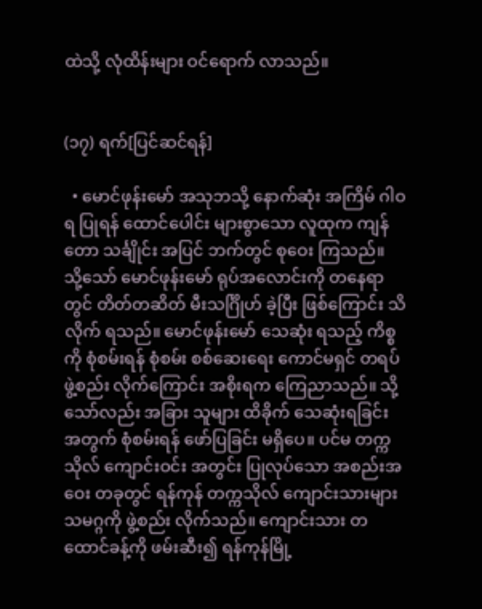ထဲသို့ လုံထိန်းများ ဝင်ရောက် လာသည်။


(၁၇) ရက်[ပြင်ဆင်ရန်]

  • မောင်ဖုန်းမော် အသုဘသို့ နောက်ဆုံး အကြိမ် ဂါဝရ ပြုရန် ထောင်ပေါင်း များစွာသော လူထုက ကျန်တော သင်္ချိုင်း အပြင် ဘက်တွင် စုဝေး ကြသည်။ သို့သော် မောင်ဖုန်းမော် ရုပ်အလောင်းကို တနေရာတွင် တိတ်တဆိတ် မီးသင်္ဂြိုဟ် ခဲ့ပြီး ဖြစ်ကြောင်း သိလိုက် ရသည်။ မောင်ဖုန်းမော် သေဆုံး ရသည့် ကိစ္စကို စုံစမ်းရန် စုံစမ်း စစ်ဆေးရေး ကောင်မရှင် တရပ် ဖွဲ့စည်း လိုက်ကြောင်း အစိုးရက ကြေညာသည်။ သို့သော်လည်း အခြား သူများ ထိခိုက် သေဆုံးရခြင်း အတွက် စုံစမ်းရန် ဖော်ပြခြင်း မရှိပေ။ ပင်မ တက္ကသိုလ် ကျောင်းဝင်း အတွင်း ပြုလုပ်သော အစည်းအဝေး တခုတွင် ရန်ကုန် တက္ကသိုလ် ကျောင်းသားများ သမဂ္ဂကို ဖွဲ့စည်း လိုက်သည်။ ကျောင်းသား တထောင်ခန့်ကို ဖမ်းဆီး၍ ရန်ကုန်မြို့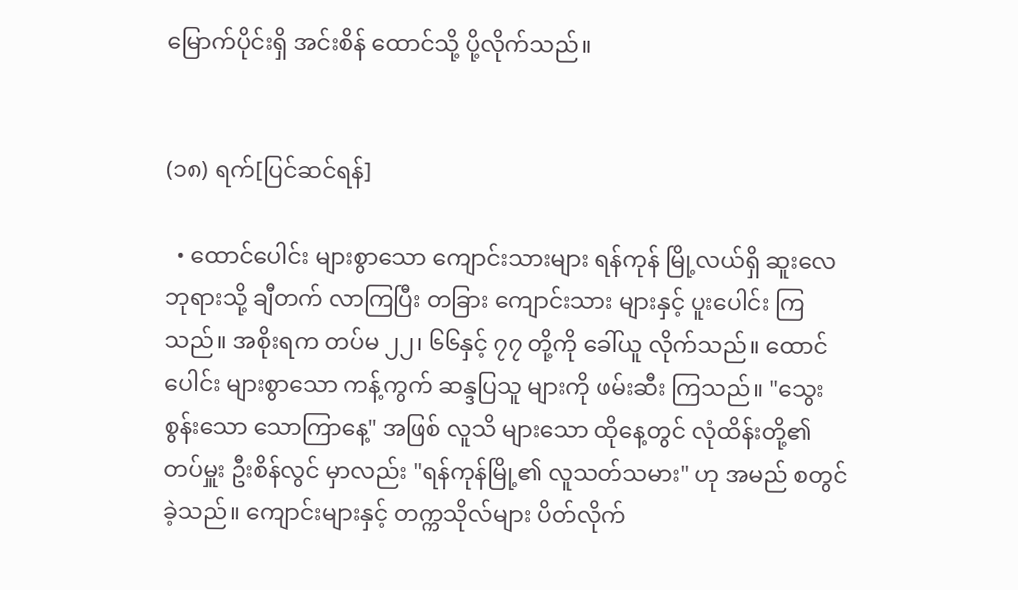မြောက်ပိုင်းရှိ အင်းစိန် ထောင်သို့ ပို့လိုက်သည်။


(၁၈) ရက်[ပြင်ဆင်ရန်]

  • ထောင်ပေါင်း များစွာသော ကျောင်းသားများ ရန်ကုန် မြို့လယ်ရှိ ဆူးလေ ဘုရားသို့ ချီတက် လာကြပြီး တခြား ကျောင်းသား များနှင့် ပူးပေါင်း ကြသည်။ အစိုးရက တပ်မ ၂၂၊ ၆၆နှင့် ၇၇ တို့ကို ခေါ်ယူ လိုက်သည်။ ထောင်ပေါင်း များစွာသော ကန့်ကွက် ဆန္ဒပြသူ များကို ဖမ်းဆီး ကြသည်။ "သွေးစွန်းသော သောကြာနေ့" အဖြစ် လူသိ များသော ထိုနေ့တွင် လုံထိန်းတို့၏ တပ်မှူး ဦးစိန်လွင် မှာလည်း "ရန်ကုန်မြို့၏ လူသတ်သမား" ဟု အမည် စတွင် ခဲ့သည်။ ကျောင်းများနှင့် တက္ကသိုလ်များ ပိတ်လိုက်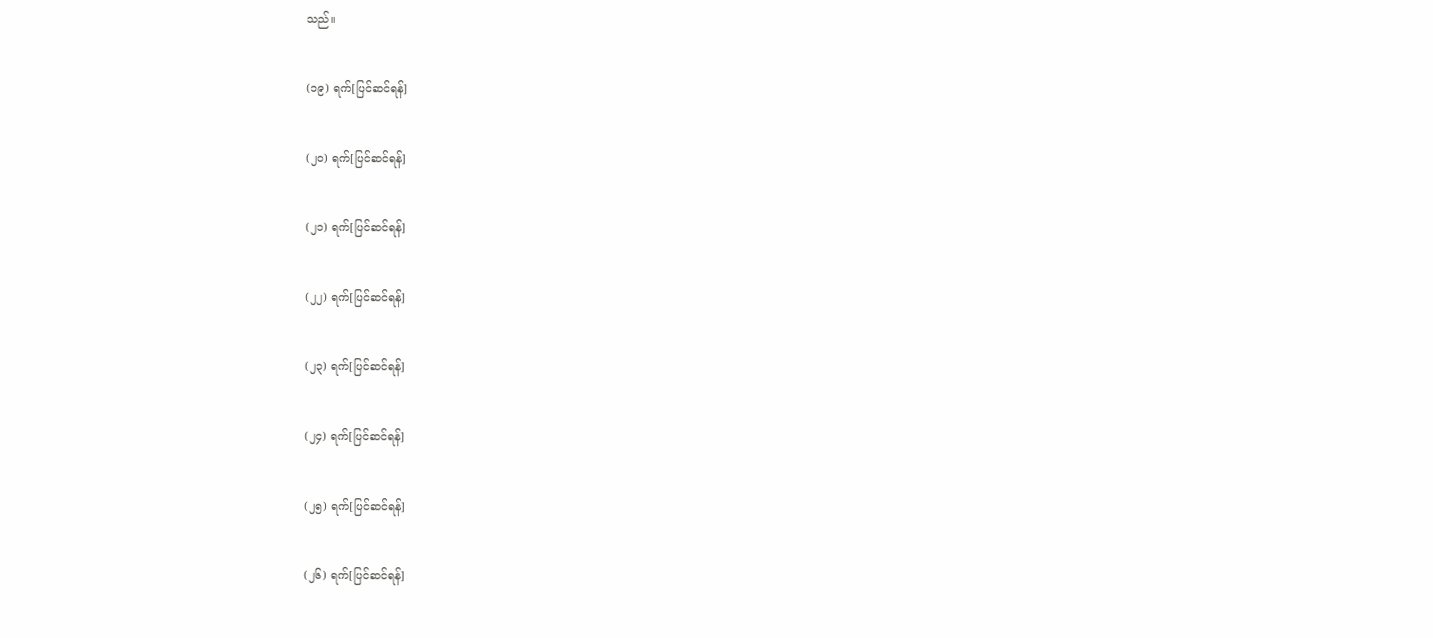သည်။


(၁၉) ရက်[ပြင်ဆင်ရန်]


(၂၀) ရက်[ပြင်ဆင်ရန်]


(၂၁) ရက်[ပြင်ဆင်ရန်]


(၂၂) ရက်[ပြင်ဆင်ရန်]


(၂၃) ရက်[ပြင်ဆင်ရန်]


(၂၄) ရက်[ပြင်ဆင်ရန်]


(၂၅) ရက်[ပြင်ဆင်ရန်]


(၂၆) ရက်[ပြင်ဆင်ရန်]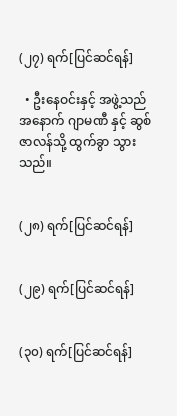(၂၇) ရက်[ပြင်ဆင်ရန်]

  • ဦးနေဝင်းနှင့် အဖွဲ့သည် အနောက် ဂျာမဏီ နှင့် ဆွစ်ဇာလန်သို့ ထွက်ခွာ သွားသည်။


(၂၈) ရက်[ပြင်ဆင်ရန်]


(၂၉) ရက်[ပြင်ဆင်ရန်]


(၃၀) ရက်[ပြင်ဆင်ရန်]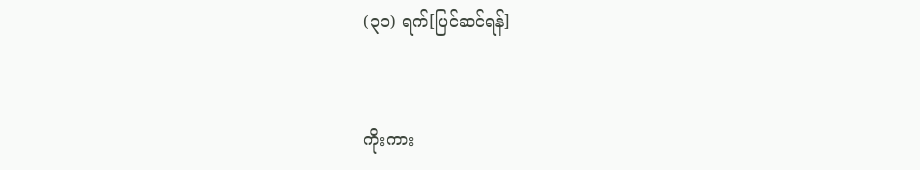(၃၁) ရက်[ပြင်ဆင်ရန်]


ကိုးကား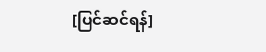[ပြင်ဆင်ရန်]